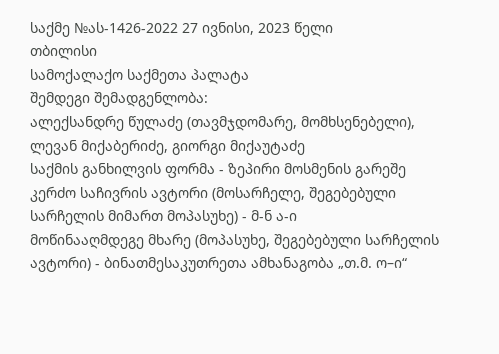საქმე №ას-1426-2022 27 ივნისი, 2023 წელი
თბილისი
სამოქალაქო საქმეთა პალატა
შემდეგი შემადგენლობა:
ალექსანდრე წულაძე (თავმჯდომარე, მომხსენებელი),
ლევან მიქაბერიძე, გიორგი მიქაუტაძე
საქმის განხილვის ფორმა - ზეპირი მოსმენის გარეშე
კერძო საჩივრის ავტორი (მოსარჩელე, შეგებებული სარჩელის მიმართ მოპასუხე) - მ-ნ ა-ი
მოწინააღმდეგე მხარე (მოპასუხე, შეგებებული სარჩელის ავტორი) - ბინათმესაკუთრეთა ამხანაგობა „თ.მ. ო–ი“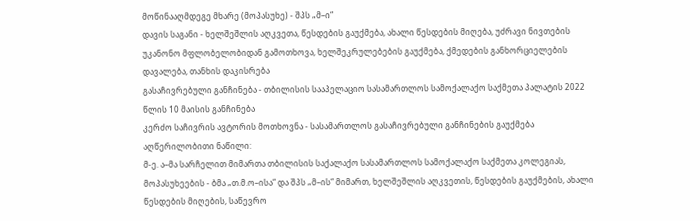მოწინააღმდეგე მხარე (მოპასუხე) - შპს „მ–ი“
დავის საგანი - ხელშეშლის აღკვეთა, წესდების გაუქმება, ახალი წესდების მიღება, უძრავი ნივთების უკანონო მფლობელობიდან გამოთხოვა, ხელშეკრულებების გაუქმება, ქმედების განხორციელების დავალება, თანხის დაკისრება
გასაჩივრებული განჩინება - თბილისის სააპელაციო სასამართლოს სამოქალაქო საქმეთა პალატის 2022 წლის 10 მაისის განჩინება
კერძო საჩივრის ავტორის მოთხოვნა - სასამართლოს გასაჩივრებული განჩინების გაუქმება
აღწერილობითი ნაწილი:
მ-ე. ა–მა სარჩელით მიმართა თბილისის საქალაქო სასამართლოს სამოქალაქო საქმეთა კოლეგიას, მოპასუხეების - ბმა „თ.მ.ო–ისა“ და შპს „მ–ის“ მიმართ, ხელშეშლის აღკვეთის, წესდების გაუქმების, ახალი წესდების მიღების, საწევრო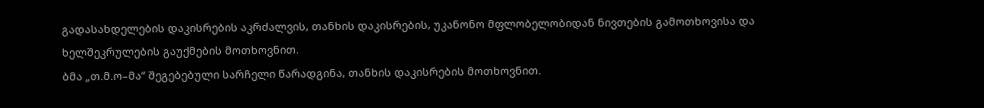გადასახდელების დაკისრების აკრძალვის, თანხის დაკისრების, უკანონო მფლობელობიდან ნივთების გამოთხოვისა და ხელშეკრულების გაუქმების მოთხოვნით.
ბმა „თ.მ.ო–მა“ შეგებებული სარჩელი წარადგინა, თანხის დაკისრების მოთხოვნით.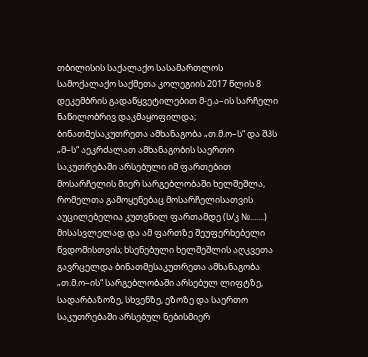თბილისის საქალაქო სასამართლოს სამოქალაქო საქმეთა კოლეგიის 2017 წლის 8 დეკემბრის გადაწყვეტილებით მ-ე.ა–ის სარჩელი ნაწილობრივ დაკმაყოფილდა; ბინათმესაკუთრეთა ამხანაგობა „თ.მ.ო–ს“ და შპს „მ–ს“ აეკრძალათ ამხანაგობის საერთო საკუთრებაში არსებული იმ ფართებით მოსარჩელის მიერ სარგებლობაში ხელშეშლა, რომელთა გამოყენებაც მოსარჩელისათვის აუცილებელია კუთვნილ ფართამდე (ს/კ №.......) მისასვლელად და ამ ფართზე შეუფერხებელი წვდომისთვის; ხსენებული ხელშეშლის აღკვეთა გავრცელდა ბინათმესაკუთრეთა ამხანაგობა „თ.მ.ო–ის“ სარგებლობაში არსებულ ლიფტზე, სადარბაზოზე, სხვენზე, ეზოზე და საერთო საკუთრებაში არსებულ ნებისმიერ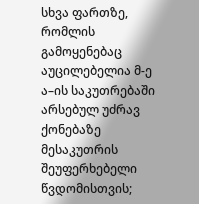სხვა ფართზე, რომლის გამოყენებაც აუცილებელია მ-ე ა–ის საკუთრებაში არსებულ უძრავ ქონებაზე მესაკუთრის შეუფერხებელი წვდომისთვის;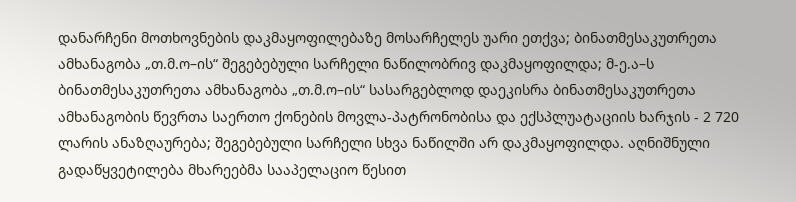დანარჩენი მოთხოვნების დაკმაყოფილებაზე მოსარჩელეს უარი ეთქვა; ბინათმესაკუთრეთა ამხანაგობა „თ.მ.ო–ის“ შეგებებული სარჩელი ნაწილობრივ დაკმაყოფილდა; მ-ე.ა–ს ბინათმესაკუთრეთა ამხანაგობა „თ.მ.ო–ის“ სასარგებლოდ დაეკისრა ბინათმესაკუთრეთა ამხანაგობის წევრთა საერთო ქონების მოვლა-პატრონობისა და ექსპლუატაციის ხარჯის - 2 720 ლარის ანაზღაურება; შეგებებული სარჩელი სხვა ნაწილში არ დაკმაყოფილდა. აღნიშნული გადაწყვეტილება მხარეებმა სააპელაციო წესით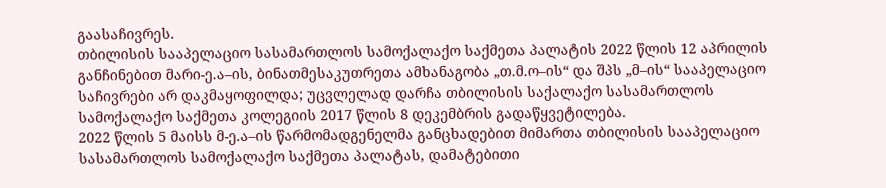გაასაჩივრეს.
თბილისის სააპელაციო სასამართლოს სამოქალაქო საქმეთა პალატის 2022 წლის 12 აპრილის განჩინებით მარი-ე.ა–ის, ბინათმესაკუთრეთა ამხანაგობა „თ.მ.ო–ის“ და შპს „მ–ის“ სააპელაციო საჩივრები არ დაკმაყოფილდა; უცვლელად დარჩა თბილისის საქალაქო სასამართლოს სამოქალაქო საქმეთა კოლეგიის 2017 წლის 8 დეკემბრის გადაწყვეტილება.
2022 წლის 5 მაისს მ-ე.ა–ის წარმომადგენელმა განცხადებით მიმართა თბილისის სააპელაციო სასამართლოს სამოქალაქო საქმეთა პალატას, დამატებითი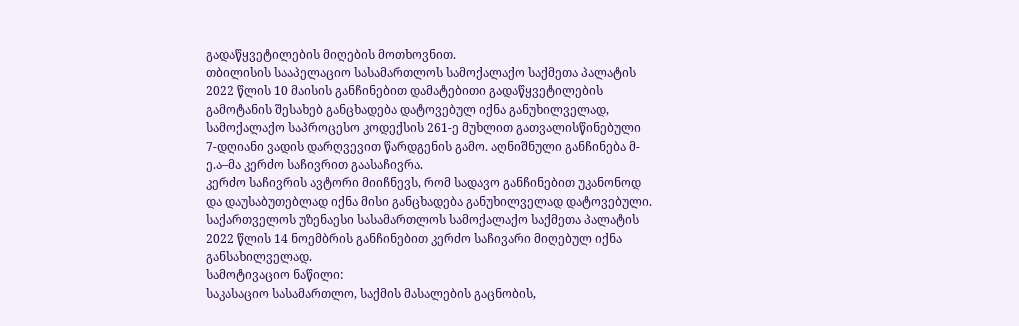გადაწყვეტილების მიღების მოთხოვნით.
თბილისის სააპელაციო სასამართლოს სამოქალაქო საქმეთა პალატის 2022 წლის 10 მაისის განჩინებით დამატებითი გადაწყვეტილების გამოტანის შესახებ განცხადება დატოვებულ იქნა განუხილველად, სამოქალაქო საპროცესო კოდექსის 261-ე მუხლით გათვალისწინებული 7-დღიანი ვადის დარღვევით წარდგენის გამო. აღნიშნული განჩინება მ-ე.ა–მა კერძო საჩივრით გაასაჩივრა.
კერძო საჩივრის ავტორი მიიჩნევს, რომ სადავო განჩინებით უკანონოდ და დაუსაბუთებლად იქნა მისი განცხადება განუხილველად დატოვებული.
საქართველოს უზენაესი სასამართლოს სამოქალაქო საქმეთა პალატის 2022 წლის 14 ნოემბრის განჩინებით კერძო საჩივარი მიღებულ იქნა განსახილველად.
სამოტივაციო ნაწილი:
საკასაციო სასამართლო, საქმის მასალების გაცნობის,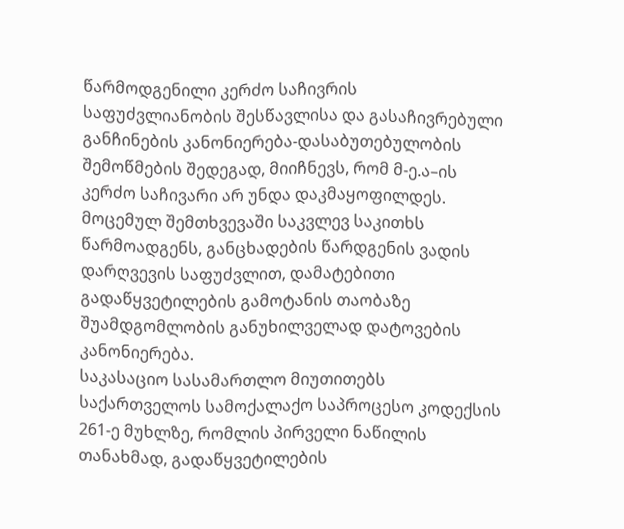წარმოდგენილი კერძო საჩივრის საფუძვლიანობის შესწავლისა და გასაჩივრებული განჩინების კანონიერება-დასაბუთებულობის შემოწმების შედეგად, მიიჩნევს, რომ მ-ე.ა–ის კერძო საჩივარი არ უნდა დაკმაყოფილდეს.
მოცემულ შემთხვევაში საკვლევ საკითხს წარმოადგენს, განცხადების წარდგენის ვადის დარღვევის საფუძვლით, დამატებითი გადაწყვეტილების გამოტანის თაობაზე შუამდგომლობის განუხილველად დატოვების კანონიერება.
საკასაციო სასამართლო მიუთითებს საქართველოს სამოქალაქო საპროცესო კოდექსის 261-ე მუხლზე, რომლის პირველი ნაწილის თანახმად, გადაწყვეტილების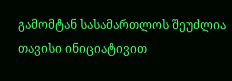გამომტან სასამართლოს შეუძლია თავისი ინიციატივით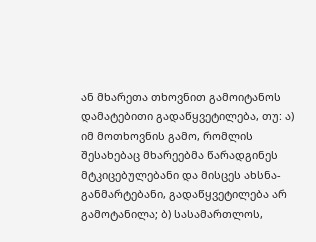ან მხარეთა თხოვნით გამოიტანოს დამატებითი გადაწყვეტილება, თუ: ა) იმ მოთხოვნის გამო, რომლის შესახებაც მხარეებმა წარადგინეს მტკიცებულებანი და მისცეს ახსნა-განმარტებანი, გადაწყვეტილება არ გამოტანილა; ბ) სასამართლოს,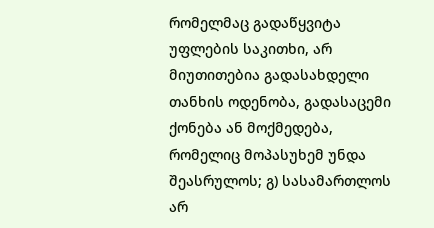რომელმაც გადაწყვიტა უფლების საკითხი, არ მიუთითებია გადასახდელი თანხის ოდენობა, გადასაცემი ქონება ან მოქმედება, რომელიც მოპასუხემ უნდა შეასრულოს; გ) სასამართლოს არ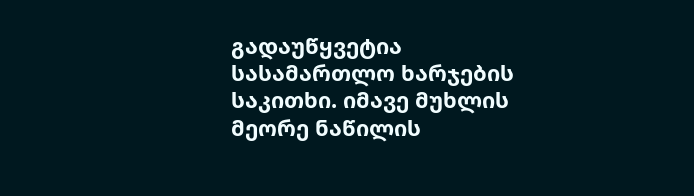გადაუწყვეტია სასამართლო ხარჯების საკითხი. იმავე მუხლის მეორე ნაწილის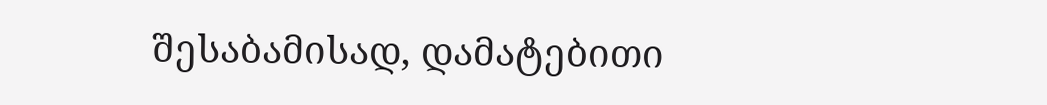შესაბამისად, დამატებითი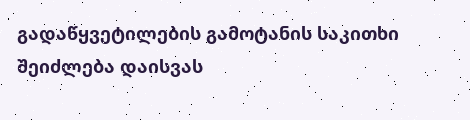გადაწყვეტილების გამოტანის საკითხი შეიძლება დაისვას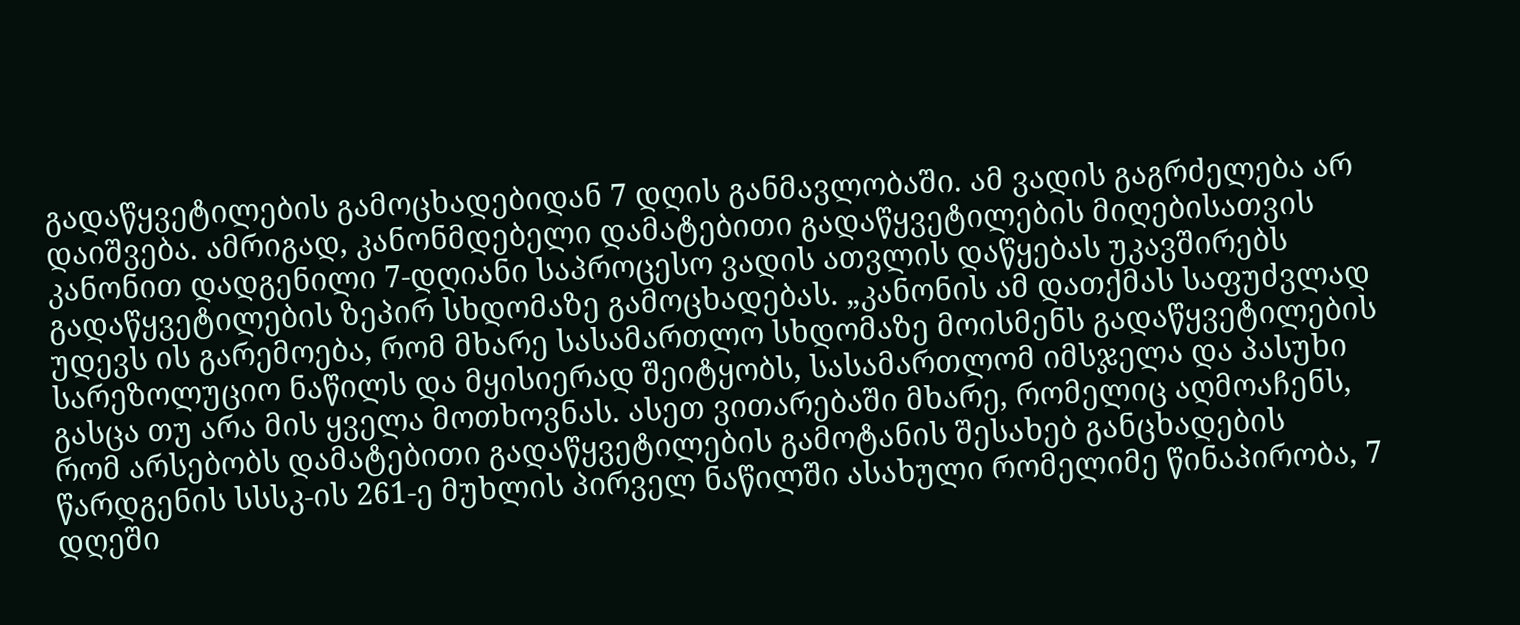გადაწყვეტილების გამოცხადებიდან 7 დღის განმავლობაში. ამ ვადის გაგრძელება არ დაიშვება. ამრიგად, კანონმდებელი დამატებითი გადაწყვეტილების მიღებისათვის კანონით დადგენილი 7-დღიანი საპროცესო ვადის ათვლის დაწყებას უკავშირებს გადაწყვეტილების ზეპირ სხდომაზე გამოცხადებას. „კანონის ამ დათქმას საფუძვლად უდევს ის გარემოება, რომ მხარე სასამართლო სხდომაზე მოისმენს გადაწყვეტილების სარეზოლუციო ნაწილს და მყისიერად შეიტყობს, სასამართლომ იმსჯელა და პასუხი გასცა თუ არა მის ყველა მოთხოვნას. ასეთ ვითარებაში მხარე, რომელიც აღმოაჩენს, რომ არსებობს დამატებითი გადაწყვეტილების გამოტანის შესახებ განცხადების წარდგენის სსსკ-ის 261-ე მუხლის პირველ ნაწილში ასახული რომელიმე წინაპირობა, 7 დღეში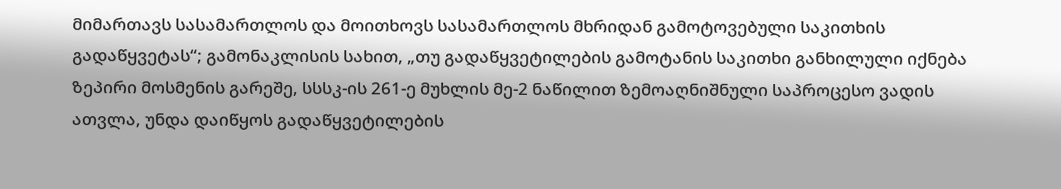მიმართავს სასამართლოს და მოითხოვს სასამართლოს მხრიდან გამოტოვებული საკითხის გადაწყვეტას“; გამონაკლისის სახით, „თუ გადაწყვეტილების გამოტანის საკითხი განხილული იქნება ზეპირი მოსმენის გარეშე, სსსკ-ის 261-ე მუხლის მე-2 ნაწილით ზემოაღნიშნული საპროცესო ვადის ათვლა, უნდა დაიწყოს გადაწყვეტილების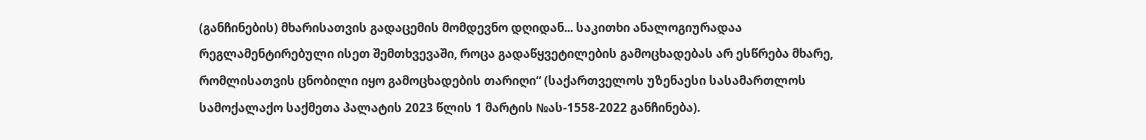(განჩინების) მხარისათვის გადაცემის მომდევნო დღიდან... საკითხი ანალოგიურადაა რეგლამენტირებული ისეთ შემთხვევაში, როცა გადაწყვეტილების გამოცხადებას არ ესწრება მხარე, რომლისათვის ცნობილი იყო გამოცხადების თარიღი“ (საქართველოს უზენაესი სასამართლოს სამოქალაქო საქმეთა პალატის 2023 წლის 1 მარტის №ას-1558-2022 განჩინება).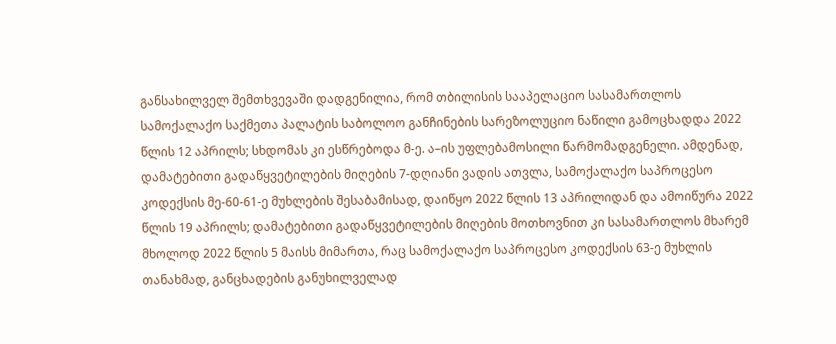განსახილველ შემთხვევაში დადგენილია, რომ თბილისის სააპელაციო სასამართლოს სამოქალაქო საქმეთა პალატის საბოლოო განჩინების სარეზოლუციო ნაწილი გამოცხადდა 2022 წლის 12 აპრილს; სხდომას კი ესწრებოდა მ-ე. ა–ის უფლებამოსილი წარმომადგენელი. ამდენად, დამატებითი გადაწყვეტილების მიღების 7-დღიანი ვადის ათვლა, სამოქალაქო საპროცესო კოდექსის მე-60-61-ე მუხლების შესაბამისად, დაიწყო 2022 წლის 13 აპრილიდან და ამოიწურა 2022 წლის 19 აპრილს; დამატებითი გადაწყვეტილების მიღების მოთხოვნით კი სასამართლოს მხარემ მხოლოდ 2022 წლის 5 მაისს მიმართა, რაც სამოქალაქო საპროცესო კოდექსის 63-ე მუხლის თანახმად, განცხადების განუხილველად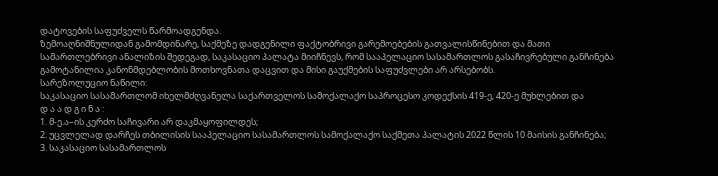დატოვების საფუძველს წარმოადგენდა.
ზემოაღნიშნულიდან გამომდინარე, საქმეზე დადგენილი ფაქტობრივი გარემოებების გათვალისწინებით და მათი სამართლებრივი ანალიზის შედეგად, საკასაციო პალატა მიიჩნევს, რომ სააპელაციო სასამართლოს გასაჩივრებული განჩინება გამოტანილია კანონმდებლობის მოთხოვნათა დაცვით და მისი გაუქმების საფუძვლები არ არსებობს.
სარეზოლუციო ნაწილი:
საკასაციო სასამართლომ იხელმძღვანელა საქართველოს სამოქალაქო საპროცესო კოდექსის 419-ე, 420-ე მუხლებით და
დ ა ა დ გ ი ნ ა :
1. მ-ე.ა–ის კერძო საჩივარი არ დაკმაყოფილდეს;
2. უცვლელად დარჩეს თბილისის სააპელაციო სასამართლოს სამოქალაქო საქმეთა პალატის 2022 წლის 10 მაისის განჩინება;
3. საკასაციო სასამართლოს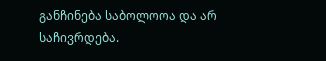განჩინება საბოლოოა და არ საჩივრდება.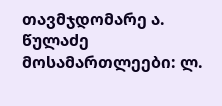თავმჯდომარე ა. წულაძე
მოსამართლეები: ლ.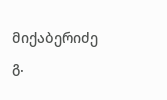მიქაბერიძე
გ.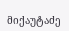მიქაუტაძე